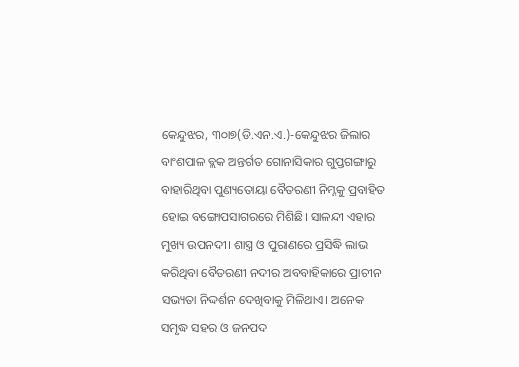କେନ୍ଦୁଝର, ୩୦ା୭(ଡି.ଏନ.ଏ.)-କେନ୍ଦୁଝର ଜିଲାର ବାଂଶପାଳ ବ୍ଲକ ଅନ୍ତର୍ଗତ ଗୋନାସିକାର ଗୁପ୍ତଗଙ୍ଗାରୁ ବାହାରିଥିବା ପୁଣ୍ୟତୋୟା ବୈତରଣୀ ନିମ୍ନକୁ ପ୍ରବାହିତ ହୋଇ ବଙ୍ଗୋପସାଗରରେ ମିଶିଛି। ସାଳନ୍ଦୀ ଏହାର ମୁଖ୍ୟ ଉପନଦୀ। ଶାସ୍ତ୍ର ଓ ପୁରାଣରେ ପ୍ରସିଦ୍ଧି ଲାଭ କରିଥିବା ବୈତରଣୀ ନଦୀର ଅବବାହିକାରେ ପ୍ରାଚୀନ ସଭ୍ୟତା ନିଦ୍ଦର୍ଶନ ଦେଖିବାକୁ ମିଳିଥାଏ। ଅନେକ ସମୃଦ୍ଧ ସହର ଓ ଜନପଦ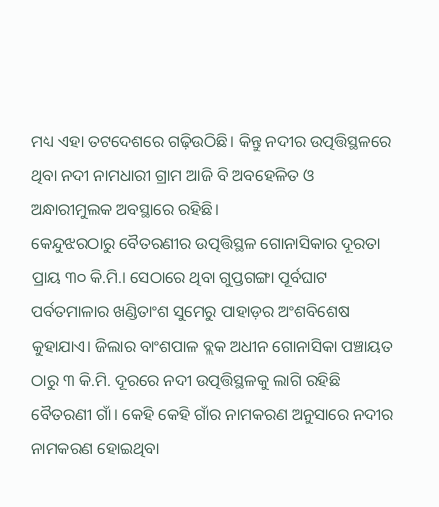ମଧ୍ୟ ଏହା ତଟଦେଶରେ ଗଢ଼ିଉଠିଛି। କିନ୍ତୁ ନଦୀର ଉତ୍ପତ୍ତିସ୍ଥଳରେ ଥିବା ନଦୀ ନାମଧାରୀ ଗ୍ରାମ ଆଜି ବି ଅବହେଳିତ ଓ ଅନ୍ଧାରୀମୁଲକ ଅବସ୍ଥାରେ ରହିଛି।
କେନ୍ଦୁଝରଠାରୁ ବୈତରଣୀର ଉତ୍ପତ୍ତିସ୍ଥଳ ଗୋନାସିକାର ଦୂରତା ପ୍ରାୟ ୩୦ କି.ମି.। ସେଠାରେ ଥିବା ଗୁପ୍ତଗଙ୍ଗା ପୂର୍ବଘାଟ ପର୍ବତମାଳାର ଖଣ୍ଡିତାଂଶ ସୁମେରୁ ପାହାଡ଼ର ଅଂଶବିଶେଷ କୁହାଯାଏ। ଜିଲାର ବାଂଶପାଳ ବ୍ଲକ ଅଧୀନ ଗୋନାସିକା ପଞ୍ଚାୟତ ଠାରୁ ୩ କି.ମି. ଦୂରରେ ନଦୀ ଉତ୍ପତ୍ତିସ୍ଥଳକୁ ଲାଗି ରହିଛି ବୈତରଣୀ ଗାଁ। କେହି କେହି ଗାଁର ନାମକରଣ ଅନୁସାରେ ନଦୀର ନାମକରଣ ହୋଇଥିବା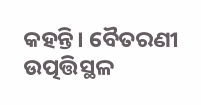କହନ୍ତି। ବୈତରଣୀ ଉତ୍ପତ୍ତିସ୍ଥଳ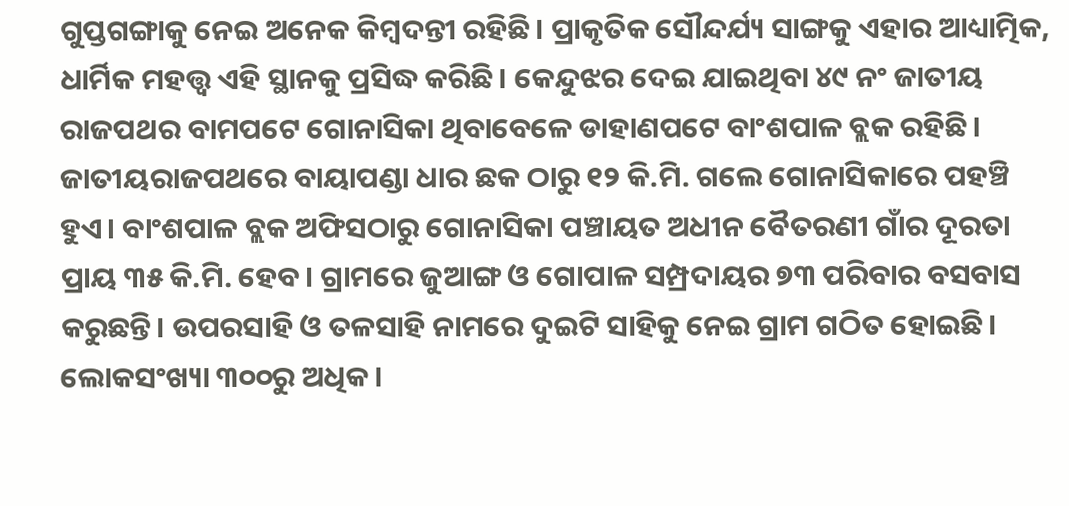ଗୁପ୍ତଗଙ୍ଗାକୁ ନେଇ ଅନେକ କିମ୍ବଦନ୍ତୀ ରହିଛି। ପ୍ରାକୃତିକ ସୌନ୍ଦର୍ଯ୍ୟ ସାଙ୍ଗକୁ ଏହାର ଆଧ୍ୟାତ୍ମିକ, ଧାର୍ମିକ ମହତ୍ତ୍ୱ ଏହି ସ୍ଥାନକୁ ପ୍ରସିଦ୍ଧ କରିଛି। କେନ୍ଦୁଝର ଦେଇ ଯାଇଥିବା ୪୯ ନଂ ଜାତୀୟ ରାଜପଥର ବାମପଟେ ଗୋନାସିକା ଥିବାବେଳେ ଡାହାଣପଟେ ବାଂଶପାଳ ବ୍ଲକ ରହିଛି। ଜାତୀୟରାଜପଥରେ ବାୟାପଣ୍ଡା ଧାର ଛକ ଠାରୁ ୧୨ କି.ମି. ଗଲେ ଗୋନାସିକାରେ ପହଞ୍ଚି ହୁଏ। ବାଂଶପାଳ ବ୍ଲକ ଅଫିସଠାରୁ ଗୋନାସିକା ପଞ୍ଚାୟତ ଅଧୀନ ବୈତରଣୀ ଗାଁର ଦୂରତା ପ୍ରାୟ ୩୫ କି.ମି. ହେବ। ଗ୍ରାମରେ ଜୁଆଙ୍ଗ ଓ ଗୋପାଳ ସମ୍ପ୍ରଦାୟର ୭୩ ପରିବାର ବସବାସ କରୁଛନ୍ତି। ଉପରସାହି ଓ ତଳସାହି ନାମରେ ଦୁଇଟି ସାହିକୁ ନେଇ ଗ୍ରାମ ଗଠିତ ହୋଇଛି। ଲୋକସଂଖ୍ୟା ୩୦୦ରୁ ଅଧିକ।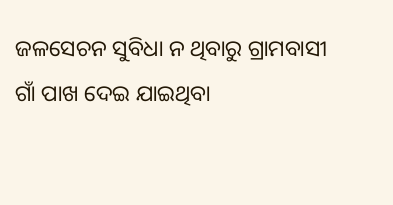ଜଳସେଚନ ସୁବିଧା ନ ଥିବାରୁ ଗ୍ରାମବାସୀ ଗାଁ ପାଖ ଦେଇ ଯାଇଥିବା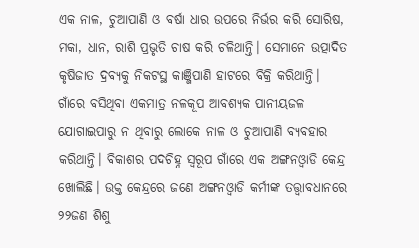ଏକ ନାଳ, ଚୁଆପାଣି ଓ ବର୍ଷା ଧାର ଉପରେ ନିର୍ଭର କରି ସୋରିଷ, ମକା, ଧାନ, ରାଶି ପ୍ରଭୃତି ଚାଷ କରି ଚଳିଥାନ୍ତି। ସେମାନେ ଉତ୍ପାଦିତ କୃଷିଜାତ ଦ୍ରବ୍ୟକୁ ନିକଟସ୍ଥ କାଞ୍ଜିପାଣି ହାଟରେ ବିକ୍ରି କରିଥାନ୍ତି। ଗାଁରେ ବସିଥିବା ଏକମାତ୍ର ନଳକୂପ ଆବଶ୍ୟକ ପାନୀୟଜଳ ଯୋଗାଇପାରୁ ନ ଥିବାରୁ ଲୋକେ ନାଳ ଓ ଚୁଆପାଣି ବ୍ୟବହାର କରିଥାନ୍ତି। ବିକାଶର ପଦଚିହ୍ନ ସ୍ବରୂପ ଗାଁରେ ଏକ ଅଙ୍ଗନଓ୍ବାଡି କେନ୍ଦ୍ର ଖୋଲିଛି। ଉକ୍ତ କେନ୍ଦ୍ରରେ ଜଣେ ଅଙ୍ଗନଓ୍ବାଡି କର୍ମୀଙ୍କ ତତ୍ତ୍ୱାବଧାନରେ ୨୨ଜଣ ଶିଶୁ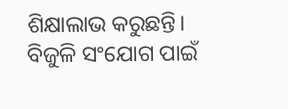ଶିକ୍ଷାଲାଭ କରୁଛନ୍ତି। ବିଜୁଳି ସଂଯୋଗ ପାଇଁ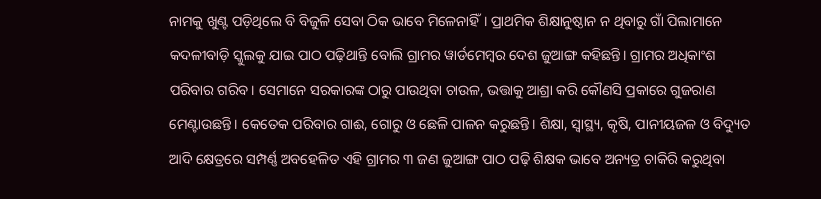ନାମକୁ ଖୁଣ୍ଟ ପଡ଼ିଥିଲେ ବି ବିଜୁଳି ସେବା ଠିକ ଭାବେ ମିଳେନାହିଁ। ପ୍ରାଥମିକ ଶିକ୍ଷାନୁଷ୍ଠାନ ନ ଥିବାରୁ ଗାଁ ପିଲାମାନେ କଦଳୀବାଡ଼ି ସ୍କୁଲକୁ ଯାଇ ପାଠ ପଢ଼ିଥାନ୍ତି ବୋଲି ଗ୍ରାମର ୱାର୍ଡମେମ୍ବର ଦେଶ ଜୁଆଙ୍ଗ କହିଛନ୍ତି। ଗ୍ରାମର ଅଧିକାଂଶ ପରିବାର ଗରିବ। ସେମାନେ ସରକାରଙ୍କ ଠାରୁ ପାଉଥିବା ଚାଉଳ, ଭତ୍ତାକୁ ଆଶ୍ରା କରି କୌଣସି ପ୍ରକାରେ ଗୁଜରାଣ ମେଣ୍ଟାଉଛନ୍ତି। କେତେକ ପରିବାର ଗାଈ, ଗୋରୁ ଓ ଛେଳି ପାଳନ କରୁଛନ୍ତି। ଶିକ୍ଷା, ସ୍ବାସ୍ଥ୍ୟ, କୃଷି, ପାନୀୟଜଳ ଓ ବିଦ୍ୟୁତ ଆଦି କ୍ଷେତ୍ରରେ ସମ୍ପର୍ଣ୍ଣ ଅବହେଳିତ ଏହି ଗ୍ରାମର ୩ ଜଣ ଜୁଆଙ୍ଗ ପାଠ ପଢ଼ି ଶିକ୍ଷକ ଭାବେ ଅନ୍ୟତ୍ର ଚାକିରି କରୁଥିବା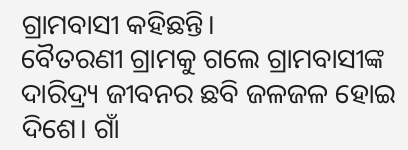ଗ୍ରାମବାସୀ କହିଛନ୍ତି।
ବୈତରଣୀ ଗ୍ରାମକୁ ଗଲେ ଗ୍ରାମବାସୀଙ୍କ ଦାରିଦ୍ର୍ୟ ଜୀବନର ଛବି ଜଳଜଳ ହୋଇ ଦିଶେ। ଗାଁ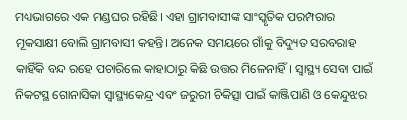ମଧ୍ୟଭାଗରେ ଏକ ମଣ୍ଡଘର ରହିଛି। ଏହା ଗ୍ରାମବାସୀଙ୍କ ସାଂସ୍କୃତିକ ପରମ୍ପରାର ମୂକସାକ୍ଷୀ ବୋଲି ଗ୍ରାମବାସୀ କହନ୍ତି। ଅନେକ ସମୟରେ ଗାଁକୁ ବିଦ୍ୟୁତ ସରବରାହ କାହିଁକି ବନ୍ଦ ରହେ ପଚାରିଲେ କାହାଠାରୁ କିଛି ଉତ୍ତର ମିଳେନାହିଁ। ସ୍ବାସ୍ଥ୍ୟ ସେବା ପାଇଁ ନିକଟସ୍ଥ ଗୋନାସିକା ସ୍ବାସ୍ଥ୍ୟକେନ୍ଦ୍ର ଏବଂ ଜରୁରୀ ଚିକିତ୍ସା ପାଇଁ କାଞ୍ଜିପାଣି ଓ କେନ୍ଦୁଝର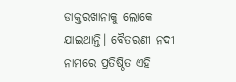ଡାକ୍ତରଖାନାକୁ ଲୋକେ ଯାଇଥାନ୍ତି। ବୈତରଣୀ ନଦୀ ନାମରେ ପ୍ରତିଷ୍ଠିତ ଏହି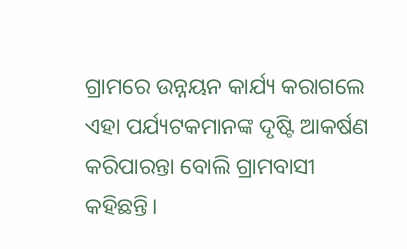ଗ୍ରାମରେ ଉନ୍ନୟନ କାର୍ଯ୍ୟ କରାଗଲେ ଏହା ପର୍ଯ୍ୟଟକମାନଙ୍କ ଦୃଷ୍ଟି ଆକର୍ଷଣ କରିପାରନ୍ତା ବୋଲି ଗ୍ରାମବାସୀ କହିଛନ୍ତି।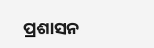ପ୍ରଶାସନ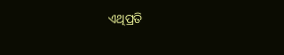ଏଥିପ୍ରତି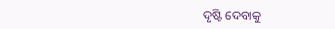ଦୃଷ୍ଟି ଦେବାକୁ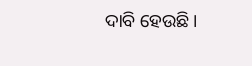ଦାବି ହେଉଛି।